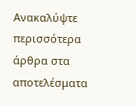Ανακαλύψτε περισσότερα άρθρα στα αποτελέσματα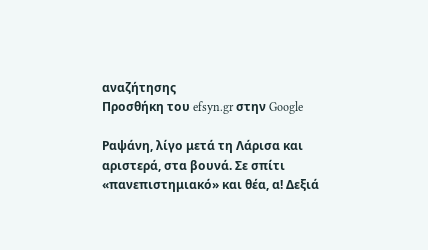αναζήτησης
Προσθήκη του efsyn.gr στην Google

Ραψάνη, λίγο μετά τη Λάρισα και αριστερά, στα βουνά. Σε σπίτι «πανεπιστημιακό» και θέα, α! Δεξιά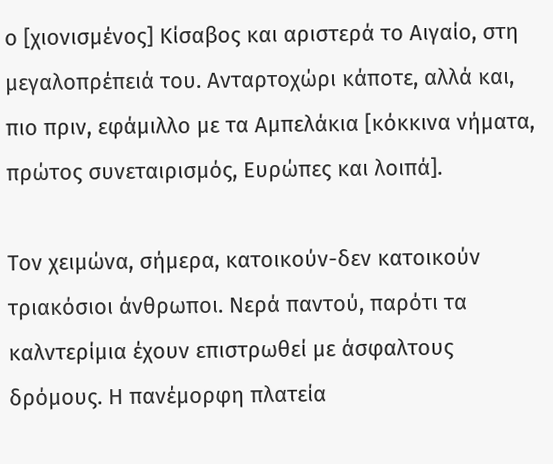ο [χιονισμένος] Κίσαβος και αριστερά το Αιγαίο, στη μεγαλοπρέπειά του. Ανταρτοχώρι κάποτε, αλλά και, πιο πριν, εφάμιλλο με τα Αμπελάκια [κόκκινα νήματα, πρώτος συνεταιρισμός, Ευρώπες και λοιπά].

Τον χειμώνα, σήμερα, κατοικούν-δεν κατοικούν τριακόσιοι άνθρωποι. Νερά παντού, παρότι τα καλντερίμια έχουν επιστρωθεί με άσφαλτους δρόμους. Η πανέμορφη πλατεία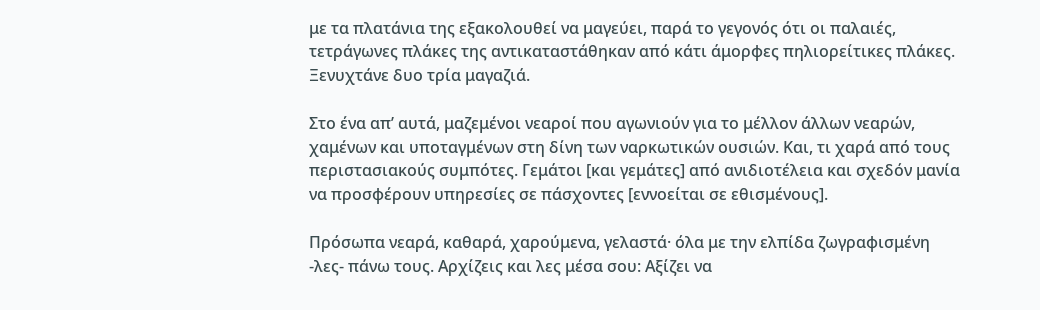με τα πλατάνια της εξακολουθεί να μαγεύει, παρά το γεγονός ότι οι παλαιές, τετράγωνες πλάκες της αντικαταστάθηκαν από κάτι άμορφες πηλιορείτικες πλάκες. Ξενυχτάνε δυο τρία μαγαζιά.

Στο ένα απ’ αυτά, μαζεμένοι νεαροί που αγωνιούν για το μέλλον άλλων νεαρών, χαμένων και υποταγμένων στη δίνη των ναρκωτικών ουσιών. Και, τι χαρά από τους περιστασιακούς συμπότες. Γεμάτοι [και γεμάτες] από ανιδιοτέλεια και σχεδόν μανία να προσφέρουν υπηρεσίες σε πάσχοντες [εννοείται σε εθισμένους].

Πρόσωπα νεαρά, καθαρά, χαρούμενα, γελαστά· όλα με την ελπίδα ζωγραφισμένη -λες- πάνω τους. Αρχίζεις και λες μέσα σου: Αξίζει να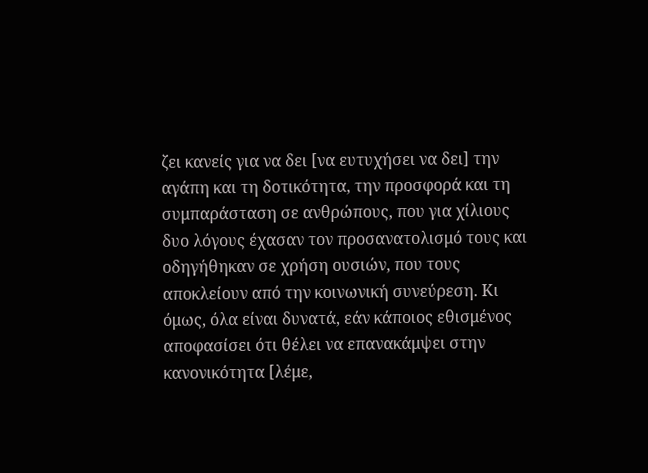ζει κανείς για να δει [να ευτυχήσει να δει] την αγάπη και τη δοτικότητα, την προσφορά και τη συμπαράσταση σε ανθρώπους, που για χίλιους δυο λόγους έχασαν τον προσανατολισμό τους και οδηγήθηκαν σε χρήση ουσιών, που τους αποκλείουν από την κοινωνική συνεύρεση. Κι όμως, όλα είναι δυνατά, εάν κάποιος εθισμένος αποφασίσει ότι θέλει να επανακάμψει στην κανονικότητα [λέμε,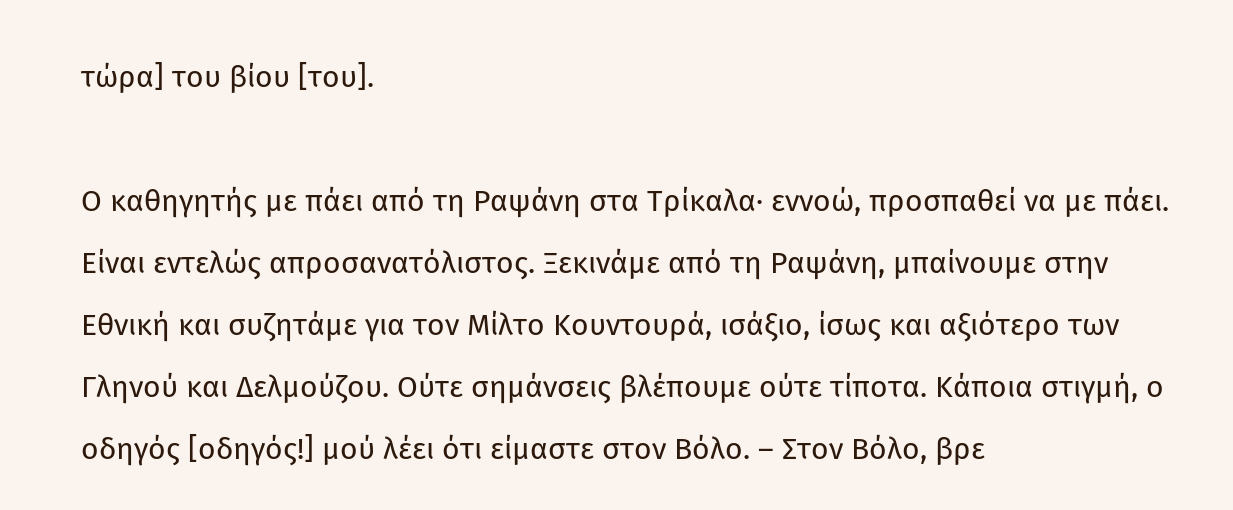τώρα] του βίου [του].

Ο καθηγητής με πάει από τη Ραψάνη στα Τρίκαλα· εννοώ, προσπαθεί να με πάει. Είναι εντελώς απροσανατόλιστος. Ξεκινάμε από τη Ραψάνη, μπαίνουμε στην Εθνική και συζητάμε για τον Μίλτο Κουντουρά, ισάξιο, ίσως και αξιότερο των Γληνού και Δελμούζου. Ούτε σημάνσεις βλέπουμε ούτε τίποτα. Κάποια στιγμή, ο οδηγός [οδηγός!] μού λέει ότι είμαστε στον Βόλο. – Στον Βόλο, βρε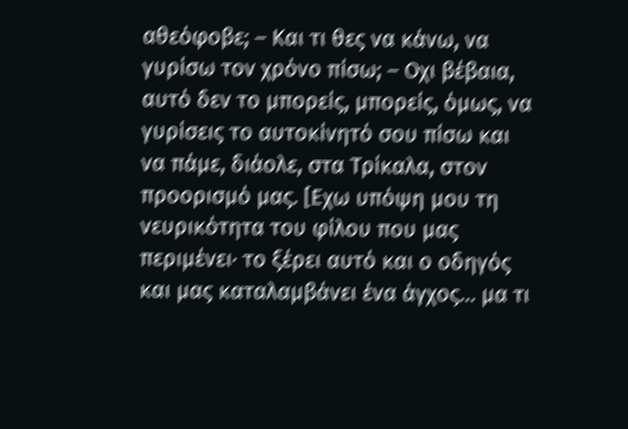αθεόφοβε; – Και τι θες να κάνω, να γυρίσω τον χρόνο πίσω; – Οχι βέβαια, αυτό δεν το μπορείς, μπορείς, όμως, να γυρίσεις το αυτοκίνητό σου πίσω και να πάμε, διάολε, στα Τρίκαλα, στον προορισμό μας. [Εχω υπόψη μου τη νευρικότητα του φίλου που μας περιμένει· το ξέρει αυτό και ο οδηγός και μας καταλαμβάνει ένα άγχος… μα τι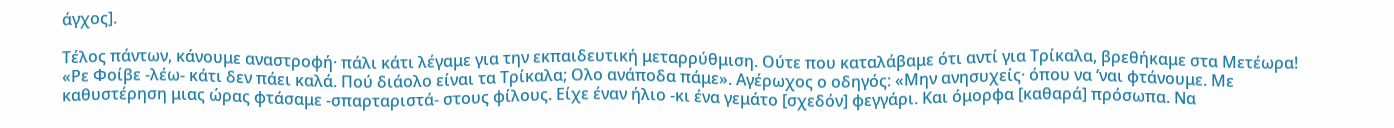άγχος].

Τέλος πάντων, κάνουμε αναστροφή· πάλι κάτι λέγαμε για την εκπαιδευτική μεταρρύθμιση. Ούτε που καταλάβαμε ότι αντί για Τρίκαλα, βρεθήκαμε στα Μετέωρα! «Ρε Φοίβε -λέω- κάτι δεν πάει καλά. Πού διάολο είναι τα Τρίκαλα; Ολο ανάποδα πάμε». Αγέρωχος ο οδηγός: «Μην ανησυχείς· όπου να ‘ναι φτάνουμε. Με καθυστέρηση μιας ώρας φτάσαμε -σπαρταριστά- στους φίλους. Είχε έναν ήλιο -κι ένα γεμάτο [σχεδόν] φεγγάρι. Και όμορφα [καθαρά] πρόσωπα. Να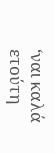‘ναι καλά ετούτη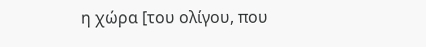η χώρα [του ολίγου, που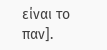είναι το παν].